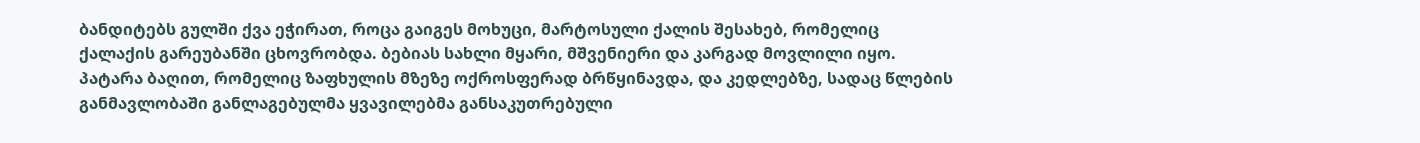ბანდიტებს გულში ქვა ეჭირათ, როცა გაიგეს მოხუცი, მარტოსული ქალის შესახებ, რომელიც ქალაქის გარეუბანში ცხოვრობდა. ბებიას სახლი მყარი, მშვენიერი და კარგად მოვლილი იყო.
პატარა ბაღით, რომელიც ზაფხულის მზეზე ოქროსფერად ბრწყინავდა, და კედლებზე, სადაც წლების განმავლობაში განლაგებულმა ყვავილებმა განსაკუთრებული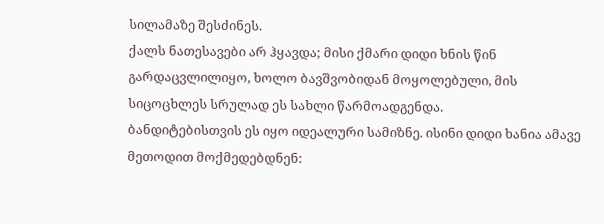სილამაზე შესძინეს.
ქალს ნათესავები არ ჰყავდა; მისი ქმარი დიდი ხნის წინ გარდაცვლილიყო, ხოლო ბავშვობიდან მოყოლებული, მის სიცოცხლეს სრულად ეს სახლი წარმოადგენდა.
ბანდიტებისთვის ეს იყო იდეალური სამიზნე. ისინი დიდი ხანია ამავე მეთოდით მოქმედებდნენ: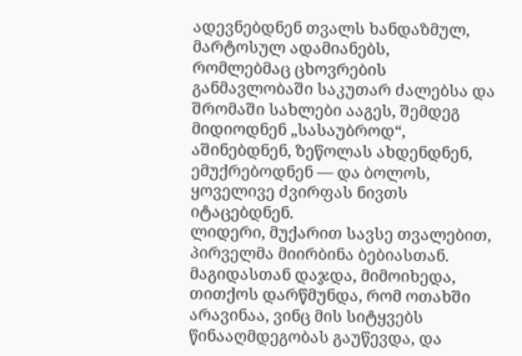ადევნებდნენ თვალს ხანდაზმულ, მარტოსულ ადამიანებს,
რომლებმაც ცხოვრების განმავლობაში საკუთარ ძალებსა და შრომაში სახლები ააგეს, შემდეგ მიდიოდნენ „სასაუბროდ“, აშინებდნენ, ზეწოლას ახდენდნენ, ემუქრებოდნენ — და ბოლოს, ყოველივე ძვირფას ნივთს იტაცებდნენ.
ლიდერი, მუქარით სავსე თვალებით, პირველმა მიირბინა ბებიასთან. მაგიდასთან დაჯდა, მიმოიხედა, თითქოს დარწმუნდა, რომ ოთახში არავინაა, ვინც მის სიტყვებს წინააღმდეგობას გაუწევდა, და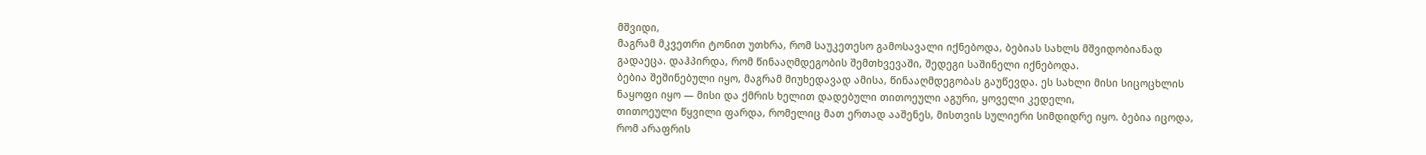მშვიდი,
მაგრამ მკვეთრი ტონით უთხრა, რომ საუკეთესო გამოსავალი იქნებოდა, ბებიას სახლს მშვიდობიანად გადაეცა. დაჰპირდა, რომ წინააღმდეგობის შემთხვევაში, შედეგი საშინელი იქნებოდა.
ბებია შეშინებული იყო, მაგრამ მიუხედავად ამისა, წინააღმდეგობას გაუწევდა. ეს სახლი მისი სიცოცხლის ნაყოფი იყო — მისი და ქმრის ხელით დადებული თითოეული აგური, ყოველი კედელი,
თითოეული წყვილი ფარდა, რომელიც მათ ერთად ააშენეს, მისთვის სულიერი სიმდიდრე იყო. ბებია იცოდა, რომ არაფრის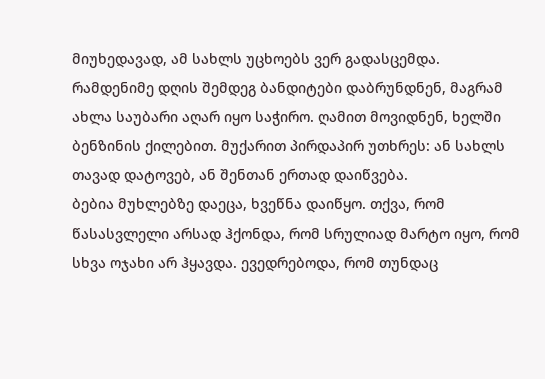მიუხედავად, ამ სახლს უცხოებს ვერ გადასცემდა.
რამდენიმე დღის შემდეგ ბანდიტები დაბრუნდნენ, მაგრამ ახლა საუბარი აღარ იყო საჭირო. ღამით მოვიდნენ, ხელში ბენზინის ქილებით. მუქარით პირდაპირ უთხრეს: ან სახლს თავად დატოვებ, ან შენთან ერთად დაიწვება.
ბებია მუხლებზე დაეცა, ხვეწნა დაიწყო. თქვა, რომ წასასვლელი არსად ჰქონდა, რომ სრულიად მარტო იყო, რომ სხვა ოჯახი არ ჰყავდა. ევედრებოდა, რომ თუნდაც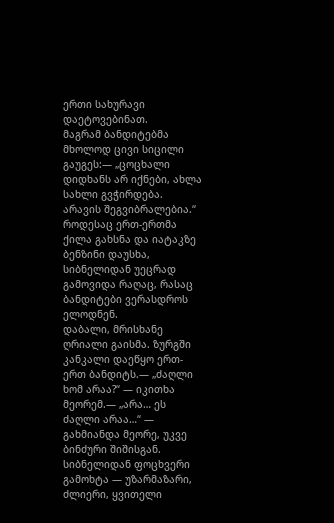ერთი სახურავი დაეტოვებინათ.
მაგრამ ბანდიტებმა მხოლოდ ცივი სიცილი გაუგეს:— „ცოცხალი დიდხანს არ იქნები, ახლა სახლი გვჭირდება. არავის შეგვიბრალებია.“
როდესაც ერთ-ერთმა ქილა გახსნა და იატაკზე ბენზინი დაუსხა, სიბნელიდან უეცრად გამოვიდა რაღაც, რასაც ბანდიტები ვერასდროს ელოდნენ.
დაბალი, მრისხანე ღრიალი გაისმა. ზურგში კანკალი დაეწყო ერთ-ერთ ბანდიტს.— „ძაღლი ხომ არაა?“ — იკითხა მეორემ.— „არა… ეს ძაღლი არაა…“ — გახმიანდა მეორე, უკვე ბინძური შიშისგან.
სიბნელიდან ფოცხვერი გამოხტა — უზარმაზარი, ძლიერი, ყვითელი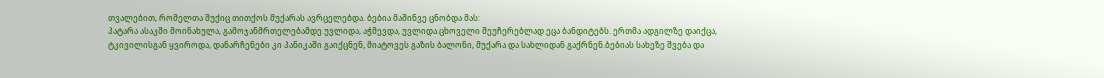თვალებით, რომელთა შუქიც თითქოს მუქარას ავრცელებდა. ბებია მაშინვე ცნობდა მას:
პატარა ასაკში მოინახულა, გამოჯანმრთელებამდე უვლიდა, აჭმევდა, უვლიდა.ცხოველი შეუჩერებლად ეცა ბანდიტებს. ერთმა ადგილზე დაიქცა,
ტკივილისგან ყვიროდა, დანარჩენები კი პანიკაში გაიქცნენ, მიატოვეს გაზის ბალონი, მუქარა და სახლიდან გაქრნენ.ბებიას სახეზე შვება და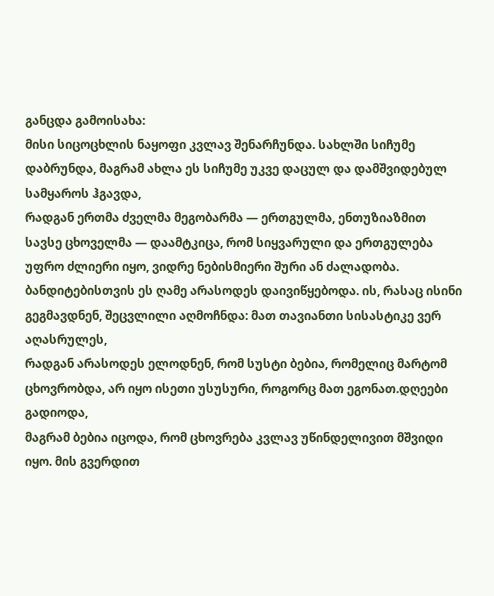განცდა გამოისახა:
მისი სიცოცხლის ნაყოფი კვლავ შენარჩუნდა. სახლში სიჩუმე დაბრუნდა, მაგრამ ახლა ეს სიჩუმე უკვე დაცულ და დამშვიდებულ სამყაროს ჰგავდა,
რადგან ერთმა ძველმა მეგობარმა — ერთგულმა, ენთუზიაზმით სავსე ცხოველმა — დაამტკიცა, რომ სიყვარული და ერთგულება უფრო ძლიერი იყო, ვიდრე ნებისმიერი შური ან ძალადობა.
ბანდიტებისთვის ეს ღამე არასოდეს დაივიწყებოდა. ის, რასაც ისინი გეგმავდნენ, შეცვლილი აღმოჩნდა: მათ თავიანთი სისასტიკე ვერ აღასრულეს,
რადგან არასოდეს ელოდნენ, რომ სუსტი ბებია, რომელიც მარტომ ცხოვრობდა, არ იყო ისეთი უსუსური, როგორც მათ ეგონათ.დღეები გადიოდა,
მაგრამ ბებია იცოდა, რომ ცხოვრება კვლავ უწინდელივით მშვიდი იყო. მის გვერდით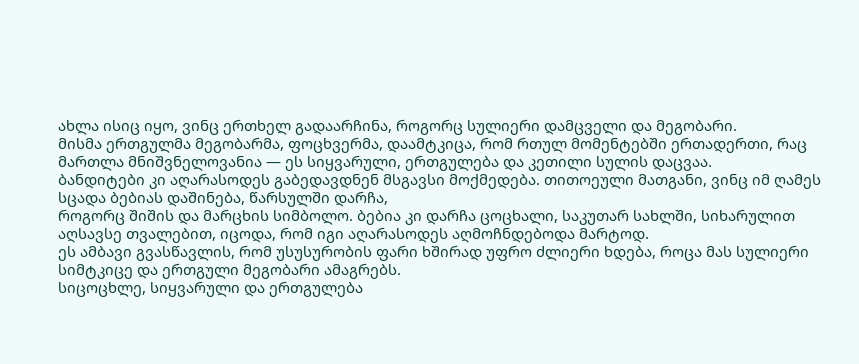ახლა ისიც იყო, ვინც ერთხელ გადაარჩინა, როგორც სულიერი დამცველი და მეგობარი.
მისმა ერთგულმა მეგობარმა, ფოცხვერმა, დაამტკიცა, რომ რთულ მომენტებში ერთადერთი, რაც მართლა მნიშვნელოვანია — ეს სიყვარული, ერთგულება და კეთილი სულის დაცვაა.
ბანდიტები კი აღარასოდეს გაბედავდნენ მსგავსი მოქმედება. თითოეული მათგანი, ვინც იმ ღამეს სცადა ბებიას დაშინება, წარსულში დარჩა,
როგორც შიშის და მარცხის სიმბოლო. ბებია კი დარჩა ცოცხალი, საკუთარ სახლში, სიხარულით აღსავსე თვალებით, იცოდა, რომ იგი აღარასოდეს აღმოჩნდებოდა მარტოდ.
ეს ამბავი გვასწავლის, რომ უსუსურობის ფარი ხშირად უფრო ძლიერი ხდება, როცა მას სულიერი სიმტკიცე და ერთგული მეგობარი ამაგრებს.
სიცოცხლე, სიყვარული და ერთგულება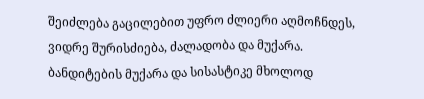შეიძლება გაცილებით უფრო ძლიერი აღმოჩნდეს, ვიდრე შურისძიება, ძალადობა და მუქარა.
ბანდიტების მუქარა და სისასტიკე მხოლოდ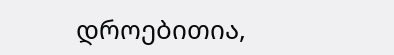დროებითია,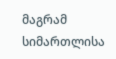მაგრამ სიმართლისა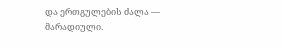და ერთგულების ძალა — მარადიული.